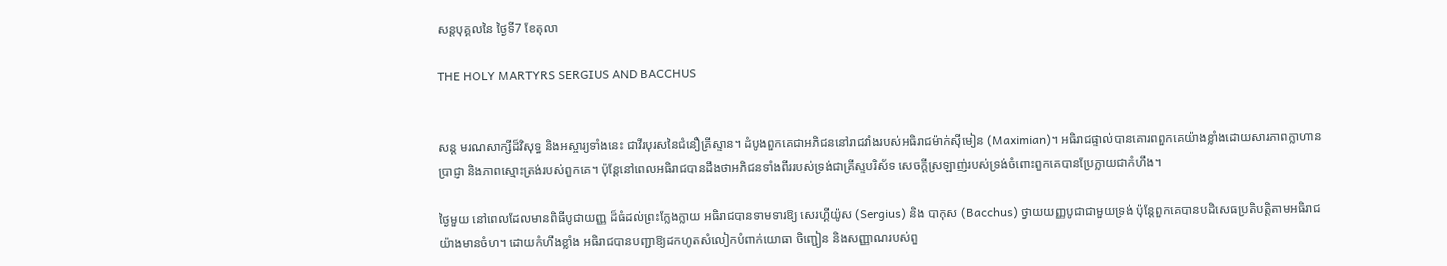សន្តបុគ្គលនៃ ថ្ងៃទី7 ខែតុលា

THE HOLY MARTYRS SERGIUS AND BACCHUS


សន្ត មរណសាក្សីដ៏វិសុទ្ធ និងឣស្ចារ្យទាំងនេះ ជាវីរបុរសនៃជំនឿគ្រីស្ទាន។ ដំបូងពួកគេជាអភិជននៅរាជវាំងរបស់អធិរាជម៉ាក់ស៊ីមៀន (Maximian)។ អធិរាជផ្ទាល់បានគោរពពួកគេយ៉ាងខ្លាំងដោយសារភាពក្លាហាន ប្រាជ្ញា និងភាពស្មោះត្រង់របស់ពួកគេ។ ប៉ុន្តែនៅពេលអធិរាជបានដឹងថាអភិជនទាំងពីររបស់ទ្រង់ជាគ្រីស្ទបរិស័ទ សេចក្តីស្រឡាញ់របស់ទ្រង់ចំពោះពួកគេបានប្រែក្លាយជាកំហឹង។

ថ្ងៃមួយ នៅពេលដែលមានពិធីបូជាយញ្ញ ដ៏ធំដល់ព្រះក្លែងក្លាយ អធិរាជបានទាមទារឱ្យ សេរហ្គីយ៉ូស (Sergius) និង បាកុស (Bacchus) ថ្វាយយញ្ញបូជាជាមួយទ្រង់ ប៉ុន្តែពួកគេបានបដិសេធប្រតិបត្តិតាមអធិរាជយ៉ាងមានចំហ។ ដោយកំហឹងខ្លាំង អធិរាជបានបញ្ជាឱ្យដកហូតសំលៀកបំពាក់យោធា ចិញ្ជៀន និងសញ្ញាណរបស់ពួ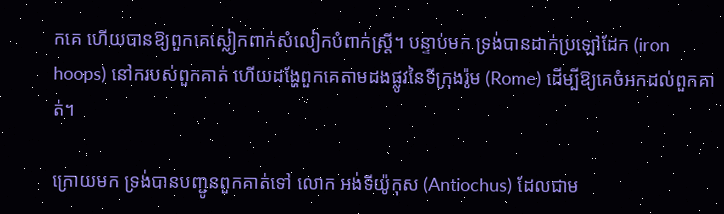កគេ ហើយបានឱ្យពួកគេស្លៀកពាក់សំលៀកបំពាក់ស្ត្រី។ បន្ទាប់មក ទ្រង់បានដាក់ប្រឡៅដែក (iron hoops) នៅករបស់ពួកគាត់ ហើយដង្ហែពួកគេតាមដងផ្លូវនៃទីក្រុងរ៉ូម (Rome) ដើម្បីឱ្យគេចំអកដល់ពួកគាត់។

ក្រោយមក ទ្រង់បានបញ្ជូនពួកគាត់ទៅ លោក អង់ទីយ៉ូកុស (Antiochus) ដែលជាម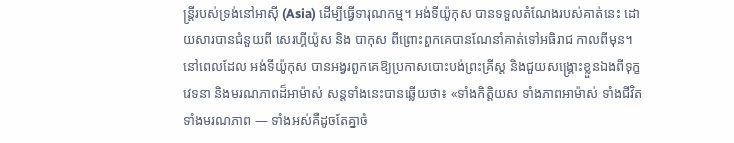ន្ត្រីរបស់ទ្រង់នៅអាស៊ី (Asia) ដើម្បីធ្វើទារុណកម្ម។ អង់ទីយ៉ូកុស បានទទួលតំណែងរបស់គាត់នេះ ដោយសារបានជំនួយពី សេរហ្គីយ៉ូស និង បាកុស ពីព្រោះពួកគេបានណែនាំគាត់ទៅអធិរាជ កាលពីមុន។ នៅពេលដែល អង់ទីយ៉ូកុស បានអង្វរពួកគេឱ្យប្រកាសបោះបង់ព្រះគ្រីស្ត និងជួយសង្គ្រោះខ្លួនឯងពីទុក្ខវេទនា និងមរណភាពដ៏អាម៉ាស់ សន្តទាំងនេះបានឆ្លើយថា៖ «ទាំងកិត្តិយស ទាំងភាពអាម៉ាស់ ទាំងជីវិត ទាំងមរណភាព — ទាំងអស់គឺដូចតែគ្នាចំ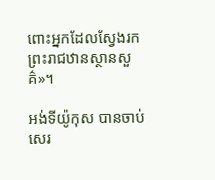ពោះអ្នកដែលស្វែងរកព្រះរាជឋានស្ថានសួគ៌»។

អង់ទីយ៉ូកុស បានចាប់ សេរ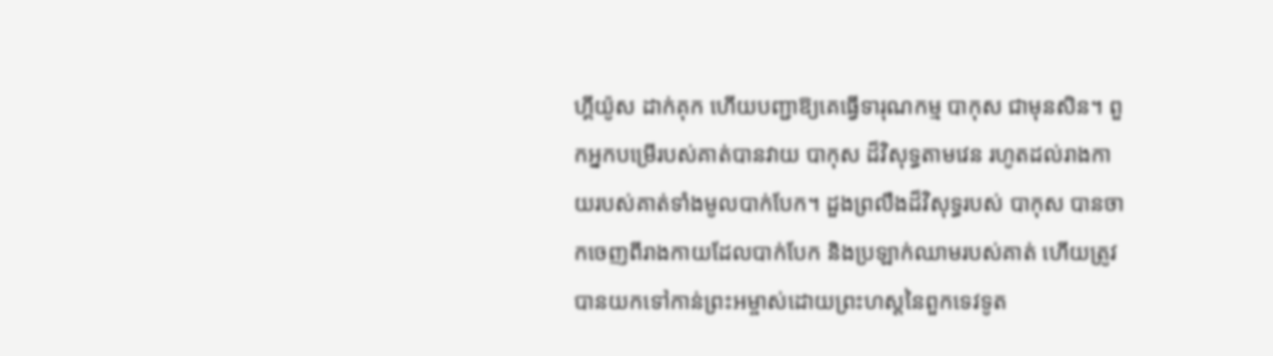ហ្គីយ៉ូស ដាក់គុក ហើយបញ្ជាឱ្យគេធ្វើទារុណកម្ម បាកុស ជាមុនសិន។ ពួកអ្នកបម្រើរបស់គាត់បានវាយ បាកុស ដ៏វិសុទ្ធតាមវេន រហូតដល់រាងកាយរបស់គាត់ទាំងមូលបាក់បែក។ ដួងព្រលឹងដ៏វិសុទ្ធរបស់ បាកុស បានចាកចេញពីរាងកាយដែលបាក់បែក និងប្រឡាក់ឈាមរបស់គាត់ ហើយត្រូវបានយកទៅកាន់ព្រះអម្ចាស់ដោយព្រះហស្តនៃពួកទេវទូត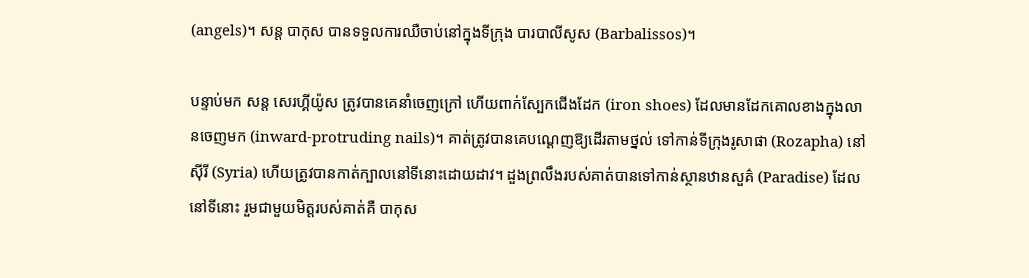(angels)។ សន្ត បាកុស បានទទួលការឈឺចាប់នៅក្នុងទីក្រុង បារបាលីសូស (Barbalissos)។

បន្ទាប់មក សន្ត សេរហ្គីយ៉ូស ត្រូវបានគេនាំចេញក្រៅ ហើយពាក់ស្បែកជើងដែក (iron shoes) ដែលមានដែកគោលខាងក្នុងលានចេញមក (inward-protruding nails)។ គាត់ត្រូវបានគេបណេ្ដញឱ្យដើរតាមថ្នល់ ទៅកាន់ទីក្រុងរូសាផា (Rozapha) នៅស៊ីរី (Syria) ហើយត្រូវបានកាត់ក្បាលនៅទីនោះដោយដាវ។ ដួងព្រលឹងរបស់គាត់បានទៅកាន់ស្ថានឋានសួគ៌ (Paradise) ដែលនៅទីនោះ រួមជាមួយមិត្តរបស់គាត់គឺ បាកុស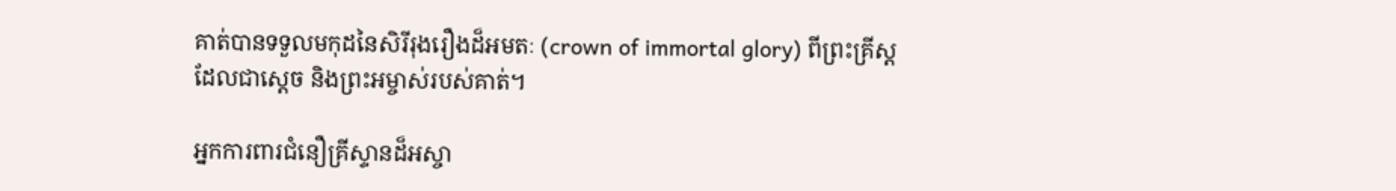គាត់បានទទួលមកុដនៃសិរីរុងរឿងដ៏ឣមតៈ (crown of immortal glory) ពីព្រះគ្រីស្ត ដែលជាស្តេច និងព្រះអម្ចាស់របស់គាត់។

អ្នកការពារជំនឿគ្រីស្ទានដ៏អស្ចា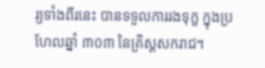រ្យទាំងពីរនេះ បានទទួលការរងទុក្ខ ក្នុងប្រហែលឆ្នាំ ៣០៣ នៃគ្រិស្តសករាជ។